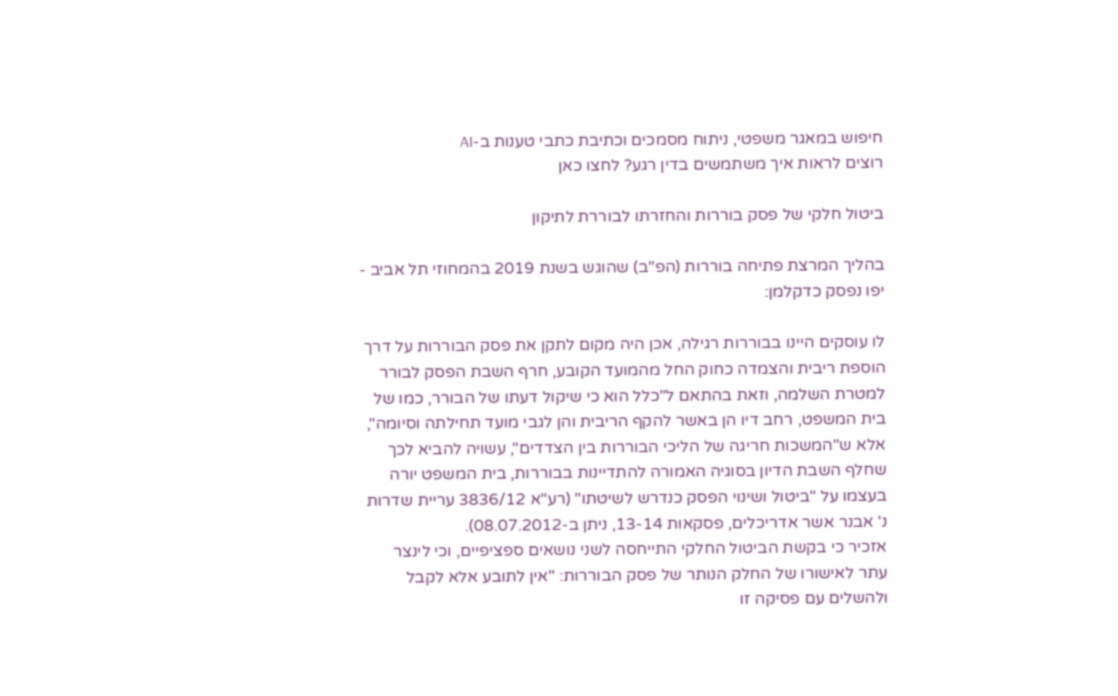חיפוש במאגר משפטי, ניתוח מסמכים וכתיבת כתבי טענות ב-AI
רוצים לראות איך משתמשים בדין רגע? לחצו כאן

ביטול חלקי של פסק בוררות והחזרתו לבוררת לתיקון

בהליך המרצת פתיחה בוררות (הפ"ב) שהוגש בשנת 2019 בהמחוזי תל אביב - יפו נפסק כדקלמן:

לו עוסקים היינו בבוררות רגילה, אכן היה מקום לתקן את פסק הבוררות על דרך הוספת ריבית והצמדה כחוק החל מהמועד הקובע, חרף השבת הפסק לבורר למטרת השלמה, וזאת בהתאם ל"כלל הוא כי שיקול דעתו של הבורר, כמו של בית המשפט, רחב דיו הן באשר להקף הריבית והן לגבי מועד תחילתה וסיומה", אלא ש"המשכות חריגה של הליכי הבוררות בין הצדדים", עשויה להביא לכך שחלף השבת הדיון בסוגיה האמורה להתדיינות בבוררות, בית המשפט יורה בעצמו על "ביטול ושינוי הפסק כנדרש לשיטתו" (רע"א 3836/12 עריית שדרות נ' אבנר אשר אדריכלים, פסקאות 13-14, ניתן ב-08.07.2012).
אזכיר כי בקשת הביטול החלקי התייחסה לשני נושאים ספציפיים, וכי לינצר עתר לאישורו של החלק הנותר של פסק הבוררות: "אין לתובע אלא לקבל ולהשלים עם פסיקה זו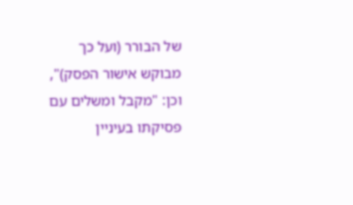של הבורר (ועל כך מבוקש אישור הפסק)", וכן: "מקבל ומשלים עם פסיקתו בעיניין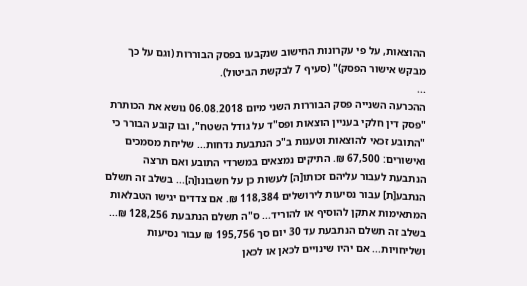ההוצאות, על פי עקרונות החישוב שנקבעו בפסק הבוררות (וגם על כך מבקש אישור הפסק)" (סעיף 7 לבקשת הביטול).
...
ההכרעה השנייה פסק הבוררות השני מיום 06.08.2018 נושא את הכותרת "פסק דין חלקי בעניין הוצאות ופס"ד על גודל השטח", ובו קובע הבורר כי "התובע זכאי להוצאות וטענות ב"כ הנתבעת נדחות... שליחת מסמכים ואישורים: 67,500 ₪. התיקים נמצאים במשרדי התובע ואם תרצה הנתבעת לעבור עליהם זכותו[ה] לעשות כן על חשבונו[ה]... בשלב זה תשלם הנתבע[ת] עבור נסיעות לירושלים 118,384 ₪. אם צדדים יגישו הטבלאות המתאימות אתקן להוסיף או להוריד... ס"ה תשלם הנתבעת 128,256 ₪... בשלב זה תשלם הנתבעת עד 30 יום סך 195,756 ₪ עבור נסיעות ושליחויות... אם יהיו שינויים לכאן או לכאן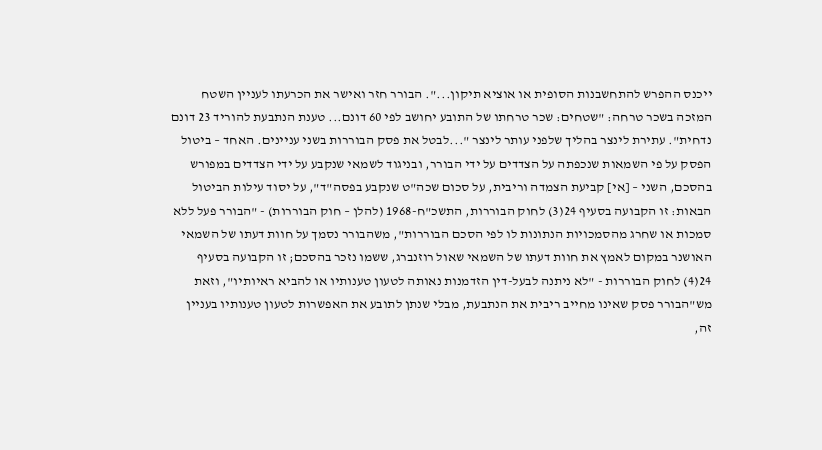ייכנס ההפרש להתחשבנות הסופית או אוציא תיקון...". הבורר חזר ואישר את הכרעתו לעניין השטח המזכה בשכר טרחה: "שטחים: שכר טרחתו של התובע יחושב לפי 60 דונם... טענת הנתבעת להוריד 23 דונם נדחית". עתירת לינצר בהליך שלפני עותר לינצר "...לבטל את פסק הבוררות בשני עניינים. האחד – ביטול הפסק על פי השמאות שנכפתה על הצדדים על ידי הבורר, ובניגוד לשמאי שנקבע על ידי הצדדים במפורש בהסכם, השני – [אי] קביעת הצמדה וריבית, על סכום שכה"ט שנקבע בפסה"ד", על יסוד עילות הביטול הבאות: זו הקבועה בסעיף 24(3) לחוק הבוררות, התשכ"ח-1968 (להלן – חוק הבוררות) - "הבורר פעל ללא סמכות או שחרג מהסמכויות הנתונות לו לפי הסכם הבוררות", משהבורר נסמך על חוות דעתו של השמאי האושנר במקום לאמץ את חוות דעתו של השמאי שאול רוזנברג, ששמו נזכר בהסכם; זו הקבועה בסעיף 24(4) לחוק הבוררות - "לא ניתנה לבעל-דין הזדמנות נאותה לטעון טענותיו או להביא ראיותיו", וזאת מש"הבורר פסק שאינו מחייב ריבית את הנתבעת, מבלי שנתן לתובע את האפשרות לטעון טענותיו בעניין זה,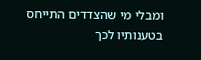ומבלי מי שהצדדים התייחס בטענותיו לכך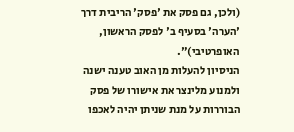(ולכן, גם פסק את 'פסק' הריבית דרך 'הערה' בסעיף ב' לפסק הראשון, האופרטיבי)".
הניסיון להעלות מן האוב טענה ישנה ולמנוע מלינצר את אישורו של פסק הבוררות על מנת שניתן יהיה לאכפו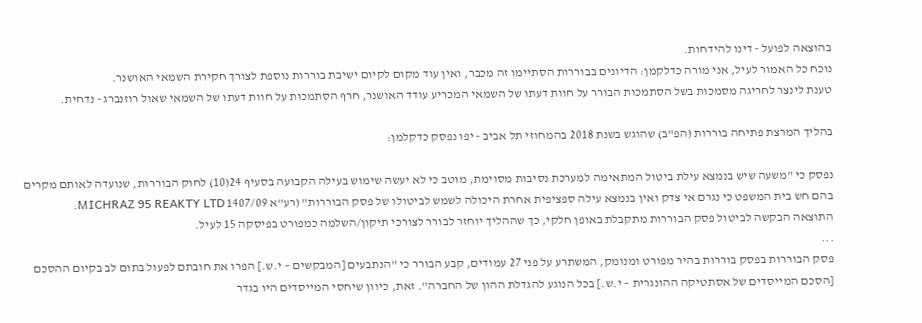בהוצאה לפועל - דינו להידחות.
נוכח כל האמור לעיל, אני מורה כדלקמן: הדיונים בבוררות הסתיימו זה מכבר, ואין עוד מקום לקיום ישיבת בוררות נוספת לצורך חקירת השמאי האושנר.
טענת לינצר לחריגה מסמכות בשל הסתמכות הבורר על חוות דעתו של השמאי המכריע עודד האושנר, חרף הסתמכות על חוות דעתו של השמאי שאול רוזנברג - נדחית.

בהליך המרצת פתיחה בוררות (הפ"ב) שהוגש בשנת 2018 בהמחוזי תל אביב - יפו נפסק כדקלמן:

נפסק כי "משעה שיש בנמצא עילת ביטול המתאימה למערכת נסיבות מסוימת, מוטב כי לא יעשה שימוש בעילה הקבועה בסעיף 24(10) לחוק הבוררות, שנועדה לאותם מקרים בהם חש בית המשפט כי נגרם אי צדק ואין בנמצא עילה ספציפית אחרת היכולה לשמש לביטולו של פסק הבוררות" (רע"א 1407/09 MICHRAZ 95 REAKTY LTD.
התוצאה הבקשה לביטול פסק הבוררות מתקבלת באופן חלקי, כך שההליך יוחזר לבורר לצורכי תיקון/השלמה כמפורט בפיסקה 15 לעיל.
...
פסק הבוררות בפסק בוררות בהיר מפורט ומנומק, המשתרע על פני 27 עמודים, קבע הבורר כי "הנתבעים [המבקשים – י.ש.] הפרו את חובתם לפעול בתום לב בקיום ההסכם [הסכם המייסדים של אסתטיקה ההונגרית – י.ש.] בכל הנוגע להגדלת ההון של החברה". זאת, כיוון שיחסי המייסדים היו בגדר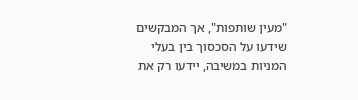"מעין שותפות", אך המבקשים שידעו על הסכסוך בין בעלי המניות במשיבה, יידעו רק את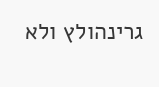גרינהולץ ולא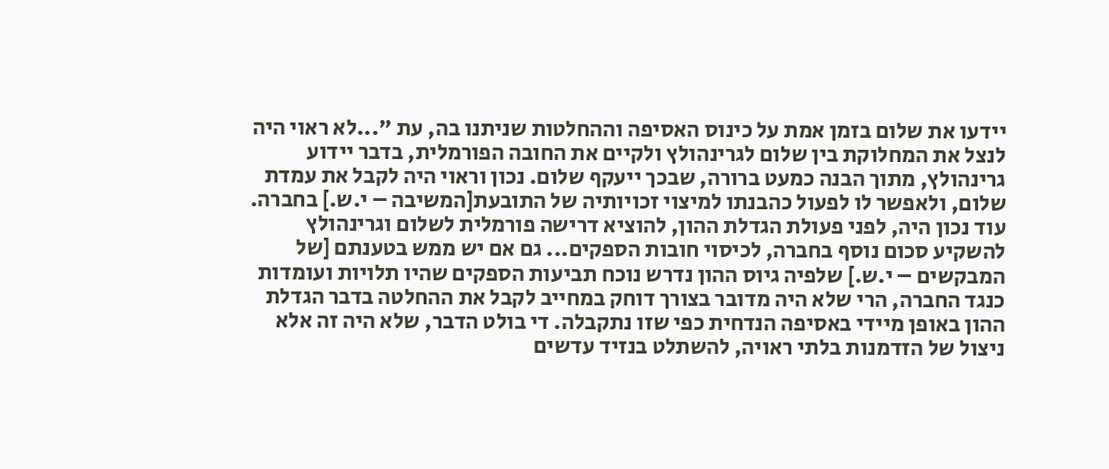יידעו את שלום בזמן אמת על כינוס האסיפה וההחלטות שניתנו בה, עת "...לא ראוי היה לנצל את המחלוקת בין שלום לגרינהולץ ולקיים את החובה הפורמלית, בדבר יידוע גרינהולץ, מתוך הבנה כמעט ברורה, שבכך ייעקף שלום. נכון וראוי היה לקבל את עמדת שלום, ולאפשר לו לפעול כהבנתו למיצוי זכויותיה של התובעת[המשיבה – י.ש.] בחברה. עוד נכון היה, לפני פעולת הגדלת ההון, להוציא דרישה פורמלית לשלום וגרינהולץ להשקיע סכום נוסף בחברה, לכיסוי חובות הספקים... גם אם יש ממש בטענתם [של המבקשים – י.ש.] שלפיה גיוס ההון נדרש נוכח תביעות הספקים שהיו תלויות ועומדות כנגד החברה, הרי שלא היה מדובר בצורך דוחק במחייב לקבל את ההחלטה בדבר הגדלת ההון באופן מיידי באסיפה הנדחית כפי שזו נתקבלה. די בולט הדבר, שלא היה זה אלא ניצול של הזדמנות בלתי ראויה, להשתלט בנזיד עדשים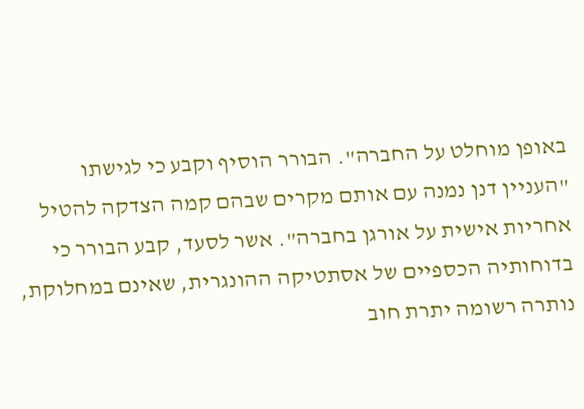באופן מוחלט על החברה". הבורר הוסיף וקבע כי לגישתו "העניין דנן נמנה עם אותם מקרים שבהם קמה הצדקה להטיל אחריות אישית על אורגן בחברה". אשר לסעד, קבע הבורר כי בדוחותיה הכספיים של אסתטיקה ההונגרית, שאינם במחלוקת, נותרה רשומה יתרת חוב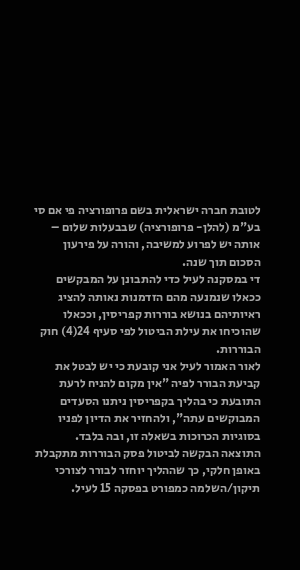לטובת חברה ישראלית בשם פרופורציה פי אם סי בע"מ (להלן- פרופורציה) שבבעלות שלום – אותה יש לפרוע למשיבה, והורה על פירעון הסכום תוך שנה.
די במסקנה לעיל כדי להתבונן על המבקשים ככאלו שנמנעה מהם הזדמנות נאותה להציג ראיותיהם בנושא בוררות קפריסין, וככאלו שהוכיחו את עילת הביטול לפי סעיף 24(4) חוק הבוררות.
לאור האמור לעיל אני קובעת כי יש לבטל את קביעת הבורר לפיה "אין מקום להניח לרעת התובעת כי בהליך בקפריסין ניתנו הסעדים המבוקשים עתה", ולהחזיר את הדיון לפניו בסוגיות הכרוכות בשאלה זו, ובה בלבד.
התוצאה הבקשה לביטול פסק הבוררות מתקבלת באופן חלקי, כך שההליך יוחזר לבורר לצורכי תיקון/השלמה כמפורט בפסקה 15 לעיל.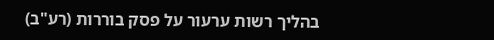בהליך רשות ערעור על פסק בוררות (רע"ב)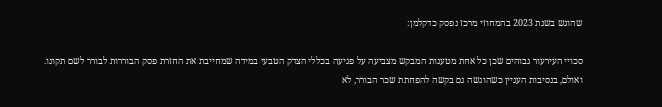שהוגש בשנת 2023 בהמחוזי מרכז נפסק כדקלמן:

סכויי העירעור גבוהים שכן כל אחת מטענות המבקש מצביעה על פגיעה בכללי הצדק הטבעי במידה שמחייבת את החזרת פסק הבוררות לבורר לשם תקונו.
ואולם, בנסיבות העניין כשהוגשה גם בקשה להפחתת שכר הבורר, לא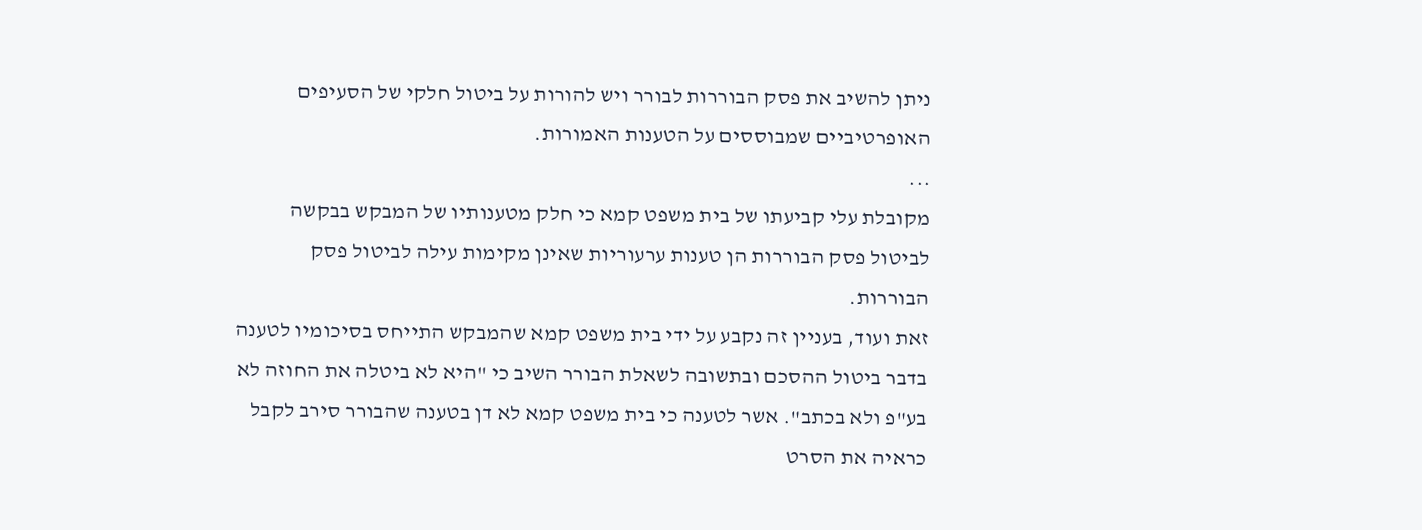ניתן להשיב את פסק הבוררות לבורר ויש להורות על ביטול חלקי של הסעיפים האופרטיביים שמבוססים על הטענות האמורות.
...
מקובלת עלי קביעתו של בית משפט קמא כי חלק מטענותיו של המבקש בבקשה לביטול פסק הבוררות הן טענות ערעוריות שאינן מקימות עילה לביטול פסק הבוררות.
זאת ועוד, בעניין זה נקבע על ידי בית משפט קמא שהמבקש התייחס בסיכומיו לטענה בדבר ביטול ההסכם ובתשובה לשאלת הבורר השיב כי "היא לא ביטלה את החוזה לא בע"פ ולא בכתב". אשר לטענה כי בית משפט קמא לא דן בטענה שהבורר סירב לקבל כראיה את הסרט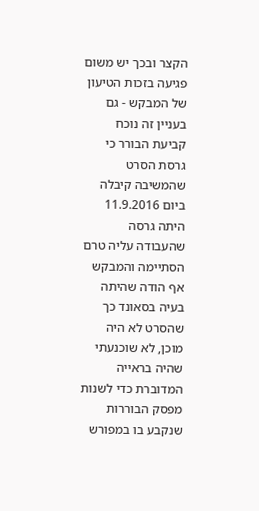הקצר ובכך יש משום פגיעה בזכות הטיעון של המבקש - גם בעניין זה נוכח קביעת הבורר כי גרסת הסרט שהמשיבה קיבלה ביום 11.9.2016 היתה גרסה שהעבודה עליה טרם הסתיימה והמבקש אף הודה שהיתה בעיה בסאונד כך שהסרט לא היה מוכן, לא שוכנעתי שהיה בראייה המדוברת כדי לשנות מפסק הבוררות שנקבע בו במפורש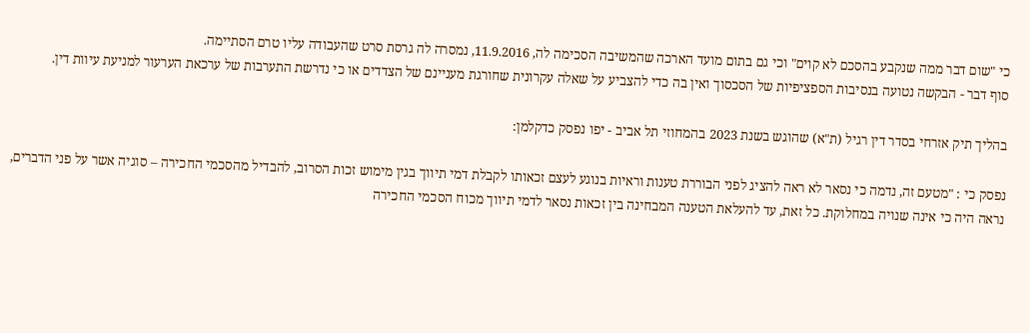כי "שום דבר ממה שנקבע בהסכם לא קוים" וכי גם בתום מועד הארכה שהמשיבה הסכימה לה, 11.9.2016, נמסרה לה גרסת סרט שהעבודה עליו טרם הסתיימה.
סוף דבר - הבקשה נטועה בנסיבות הספציפיות של הסכסוך ואין בה כדי להצביע על שאלה עקרונית שחורגת מעניינם של הצדדים או כי נדרשת התערבות של ערכאת הערעור למניעת עיוות דין.

בהליך תיק אזרחי בסדר דין רגיל (ת"א) שהוגש בשנת 2023 בהמחוזי תל אביב - יפו נפסק כדקלמן:

נפסק כי : "מטעם זה, נדמה כי נסאר לא ראה להציג לפני הבוררת טענות וראיות בנוגע לעצם זכאותו לקבלת דמי תיווך בגין מימוש זכות הסרוב, להבדיל מהסכמי החכירה – סוגיה אשר על פני הדברים, נראה היה כי אינה שנויה במחלוקת. כל זאת, עד להעלאת הטענה המבחינה בין זכאות נסאר לדמי תיווך מכוח הסכמי החכירה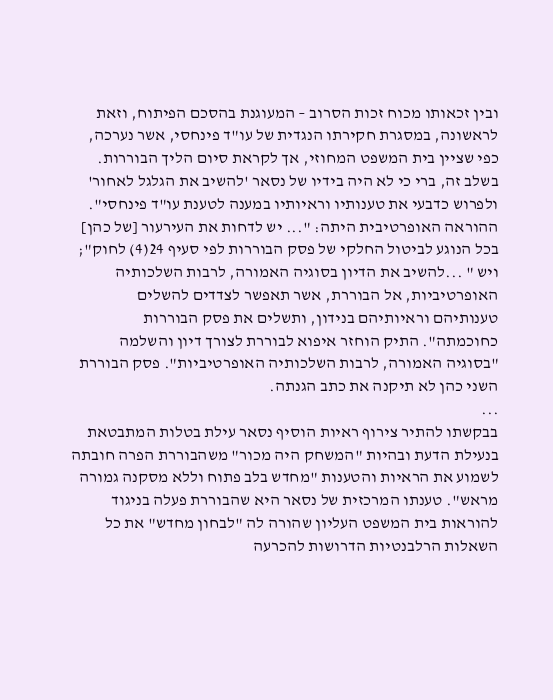ובין זכאותו מכוח זכות הסרוב – המעוגנת בהסכם הפיתוח, וזאת לראשונה, במסגרת חקירתו הנגדית של עו"ד פינחסי, אשר נערכה, כפי שציין בית המשפט המחוזי, אך לקראת סיום הליך הבוררות. בשלב זה, ברי כי לא היה בידיו של נסאר 'להשיב את הגלגל לאחור' ולפרוש כדבעי את טענותיו וראיותיו במענה לטענת עו"ד פינחסי". ההוראה האופרטיבית היתה: "... יש לדחות את העירעור [של כהן] בכל הנוגע לביטול החלקי של פסק הבוררות לפי סעיף 24(4) לחוק"; ויש " ...להשיב את הדיון בסוגיה האמורה, לרבות השלכותיה האופרטיביות, אל הבוררת, אשר תאפשר לצדדים להשלים טענותיהם וראיותיהם בנידון, ותשלים את פסק הבוררות כחוכמתה". התיק הוחזר איפוא לבוררת לצורך דיון והשלמה "בסוגיה האמורה, לרבות השלכותיה האופרטיביות". פסק הבוררת השני כהן לא תיקנה את כתב הגנתה.
...
בבקשתו להתיר צירוף ראיות הוסיף נסאר עילת בטלות המתבטאת בנעילת הדעת ובהיות "המשחק היה מכור" משהבוררת הפרה חובתה לשמוע את הראיות והטענות "מחדש בלב פתוח וללא מסקנה גמורה מראש". טענתו המרכזית של נסאר היא שהבוררת פעלה בניגוד להוראות בית המשפט העליון שהורה לה "לבחון מחדש" את כל השאלות הרלבנטיות הדרושות להכרעה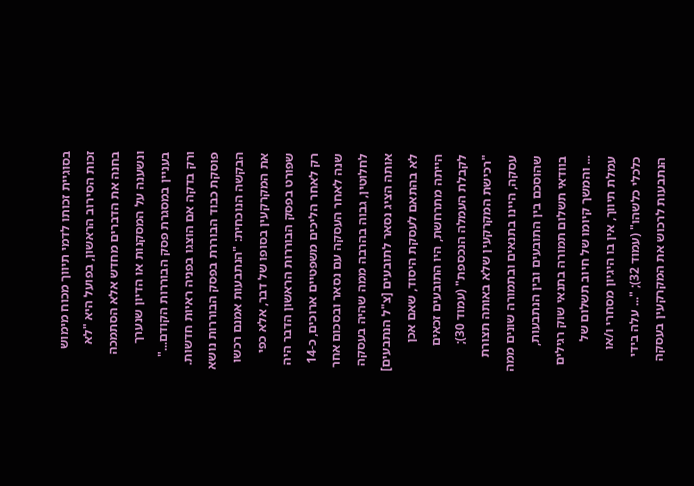בסוגיית זכותו לדמי תיווך מכוח מימוש זכות הסירוב הראשון, בפועל היא "לא בחנה את הדברים מחדש אלא הסתמכה ונשענה על המסקנות או הדיון שנערך בעניין במסגרת פסק הבוררות הקודם..." ורק בדקה אם הוצגו בפניה ראיות חדשות.
פוסקת כבוד הבוררת בפסק הבוררות נושא הבקשה הנוכחית: "הנתבעות אמנם רכשו את המקרקעין בסופו של דבר, אלא כפי שפורט בפסק הבוררות הראשון הדבר היה רק לאחר הליכים משפטיים ארוכים, כ-14 שנה לאחר העסקה עם נסאר ובסכום אחר לחלוטין, גבוה בהרבה ממה שהיה בעסקה אותה הציג נסאר לתובעים [צ"ל הנתבעים] לא בהתאם לעסקת היסוד, שאם אכן הייתה מתרחשת, היו התובעים זכאים לקבלת העמלה הנכספת" (עמוד 30); "רכישת המקרקעין שלא באותה תצורת עסקה, היינו בתנאים ובתמורה שונים ממה שהוסכם בין התובעים ובין הנתבעות, בוודאי תשלום תמורה בתנאי שוק רגילים ... והמשך קיומו של חיוב תשלום של עמלת תיווך, אין בו היגיון מסחרי ו/או כלכלי כלשהו" (עמוד 32); "... עלה בידי הנתבעות לרכוש את המקרקעין בעסקה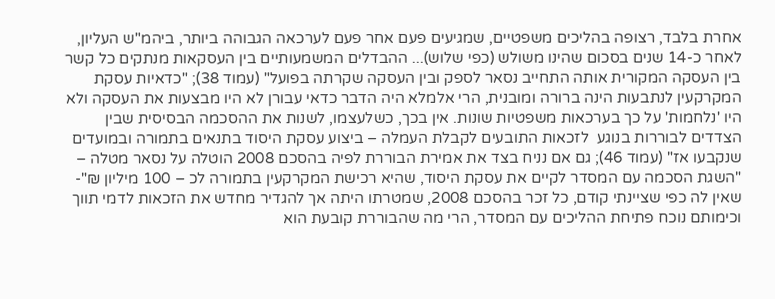אחרת בלבד, רצופה בהליכים משפטיים, שמגיעים פעם אחר פעם לערכאה הגבוהה ביותר, ביהמ"ש העליון, לאחר כ-14 שנים בסכום שהינו משולש (כפי שלוש)... ההבדלים המשמעותיים בין העסקאות מנתקים כל קשר בין העסקה המקורית אותה התחייב נסאר לספק ובין העסקה שקרתה בפועל" (עמוד 38); "כדאיות עסקת המקרקעין לנתבעות הינה ברורה ומובנית, הרי אלמלא היה הדבר כדאי עבורן לא היו מבצעות את העסקה ולא היו 'נלחמות' על כך בערכאות משפטיות שונות. אין בכך, כשלעצמו, לשנות את ההסכמה הבסיסית שבין הצדדים לבוררות בנוגע  לזכאות התובעים לקבלת העמלה – ביצוע עסקת היסוד בתנאים בתמורה ובמועדים שנקבעו אז" (עמוד 46); גם אם נניח בצד את אמירת הבוררת לפיה בהסכם 2008 הוטלה על נסאר מטלה – "השגת הסכמה עם המסדר לקיים את עסקת היסוד, שהיא רכישת המקרקעין בתמורה לכ – 100 מיליון ₪"- שאין לה כפי שציינתי קודם, כל זכר בהסכם 2008, שמטרתו היתה אך להגדיר מחדש את הזכאות לדמי תווך וכימותם נוכח פתיחת ההליכים עם המסדר, הרי מה שהבוררת קובעת הוא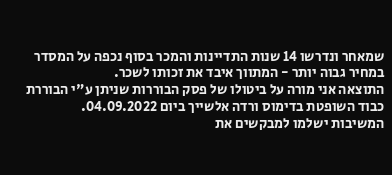שמאחר ונדרשו 14 שנות התדיינות והמכר בסוף נכפה על המסדר במחיר גבוה יותר - המתווך איבד את זכותו לשכר.
התוצאה אני מורה על ביטולו של פסק הבוררות שניתן ע"י הבוררת כבוד השופטת בדימוס ורדה אלשייך ביום 04.09.2022.
המשיבות ישלמו למבקשים את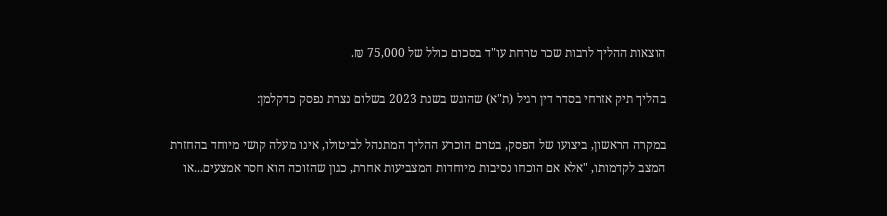הוצאות ההליך לרבות שכר טרחת עו"ד בסכום כולל של 75,000 ₪.

בהליך תיק אזרחי בסדר דין רגיל (ת"א) שהוגש בשנת 2023 בשלום נצרת נפסק כדקלמן:

במקרה הראשון, ביצועו של הפסק, בטרם הוכרע ההליך המתנהל לביטולו, אינו מעלה קושי מיוחד בהחזרת המצב לקדמותו, "אלא אם הוכחו נסיבות מיוחדות המצביעות אחרת, כגון שהזוכה הוא חסר אמצעים...או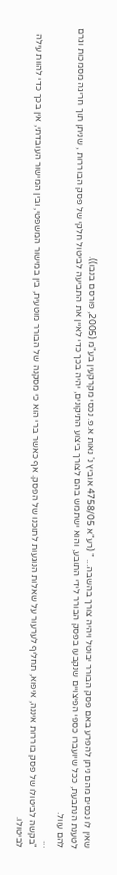שאין לו נכסים מהם ניתן להפרע באם פסק הבורר יבוטל ויהיה צורך בהשבה... " (רע"א 4758/05 אוביץ נ' נאות א.פ. נכסי מקרקעין בע"מ (2005, פורסם בנבו)).
לטענת הנתבעת, ככל שיועברו כספי הפיצויים שנקבעו בפסק הבורר לידי התובע, והוא ישתמש בהם לצורך ביצוע התיקונים, יהיה בכך כדי לאיין את התביעה לביטול חלקי של פסק הבוררות , שניתן תוך חריגה מסמכות וגרם להם עוול.
...
"בקשה לביטולו של פסק בוררות איננה, איפוא, תחליף לערעור על שאלות הנוגעות לתוכנו של הפסק. אף כאשר ברי הוא כי מסקנה של הבורר מוטעית, בין במישור המשפטי, ובין המישור העובדתי, אין בכך כדי להוות עילה לביטולו.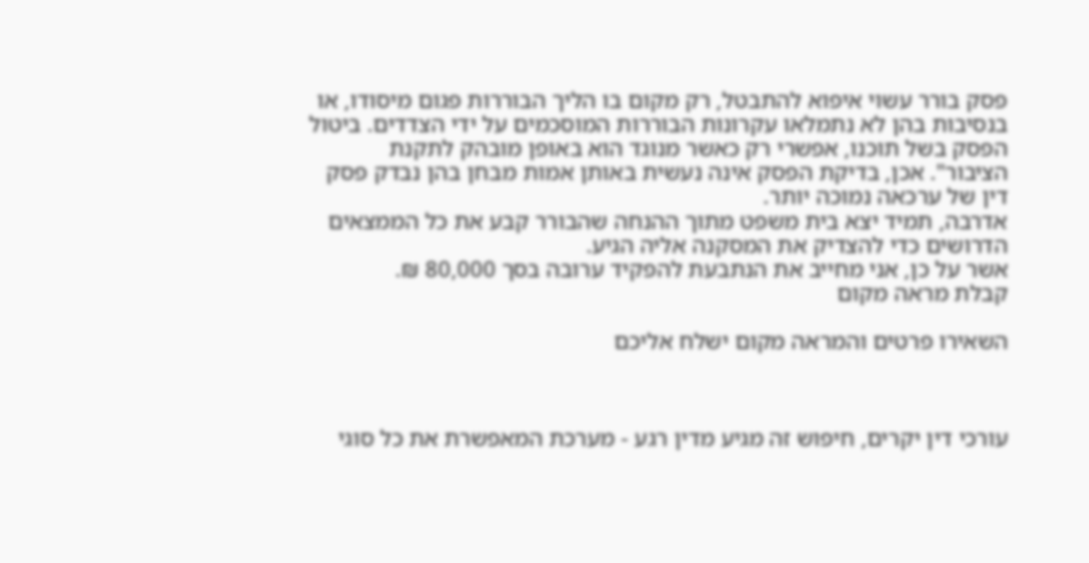פסק בורר עשוי איפוא להתבטל, רק מקום בו הליך הבוררות פגום מיסודו, או בנסיבות בהן לא נתמלאו עקרונות הבוררות המוסכמים על ידי הצדדים. ביטול הפסק בשל תוכנו, אפשרי רק כאשר מנוגד הוא באופן מובהק לתקנת הציבור". אכן, בדיקת הפסק אינה נעשית באותן אמות מבחן בהן נבדק פסק דין של ערכאה נמוכה יותר.
אדרבה, תמיד יצא בית משפט מתוך ההנחה שהבורר קבע את כל הממצאים הדרושים כדי להצדיק את המסקנה אליה הגיע.
אשר על כן, אני מחייב את הנתבעת להפקיד ערובה בסך 80,000 ₪.
קבלת מראה מקום

השאירו פרטים והמראה מקום ישלח אליכם



עורכי דין יקרים, חיפוש זה מגיע מדין רגע - מערכת המאפשרת את כל סוגי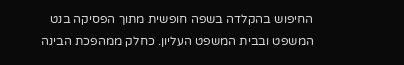החיפוש בהקלדה בשפה חופשית מתוך הפסיקה בנט המשפט ובבית המשפט העליון. כחלק ממהפכת הבינה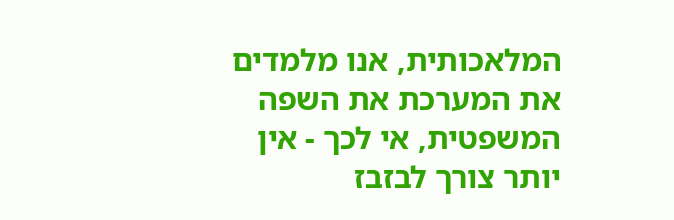המלאכותית, אנו מלמדים את המערכת את השפה המשפטית, אי לכך - אין יותר צורך לבזבז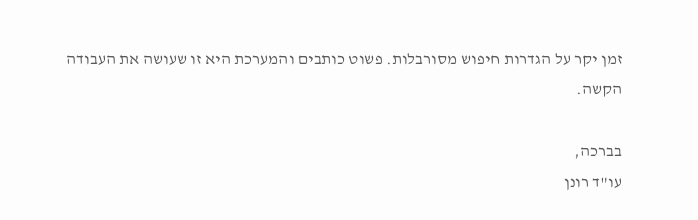זמן יקר על הגדרות חיפוש מסורבלות. פשוט כותבים והמערכת היא זו שעושה את העבודה הקשה.

בברכה,
עו"ד רונן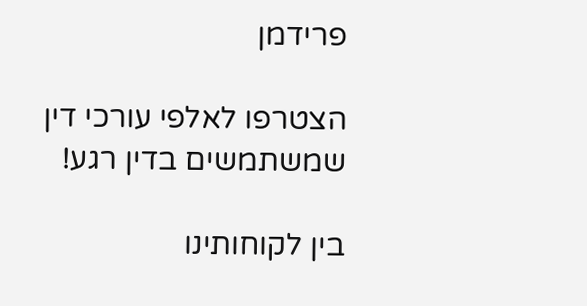פרידמן

הצטרפו לאלפי עורכי דין שמשתמשים בדין רגע!

בין לקוחותינו